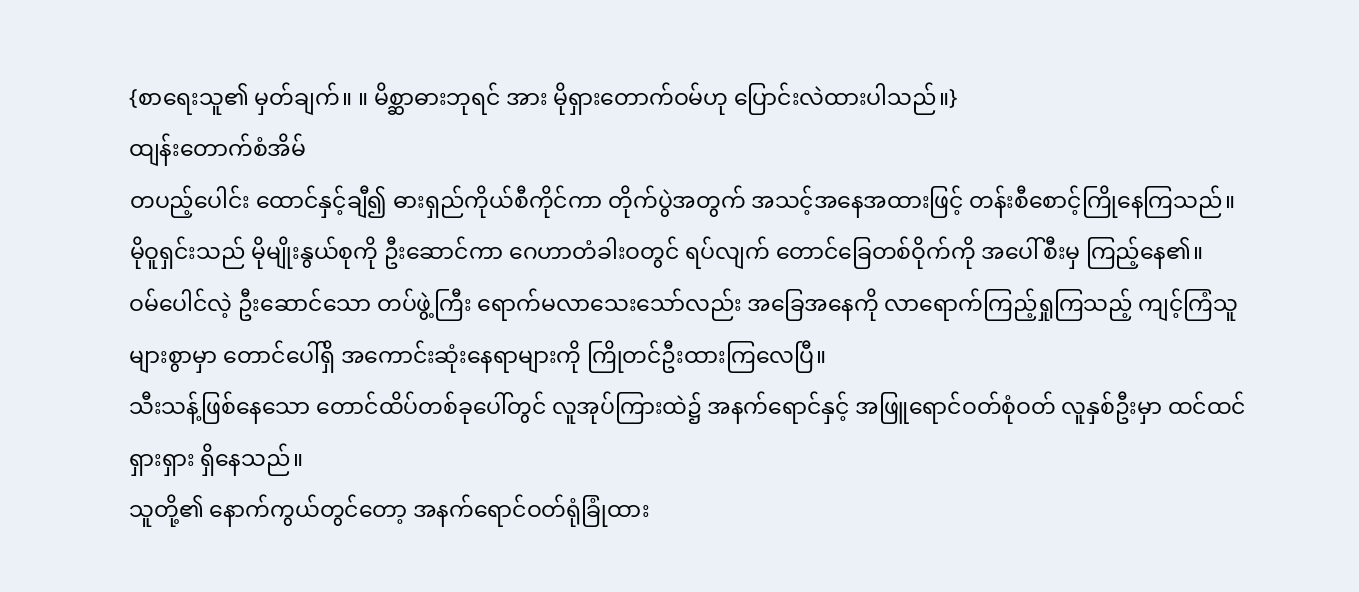{စာရေးသူ၏ မှတ်ချက်။ ။ မိစ္ဆာဓားဘုရင် အား မိုရှားတောက်ဝမ်ဟု ပြောင်းလဲထားပါသည်။}
ထျန်းတောက်စံအိမ်
တပည့်ပေါင်း ထောင်နှင့်ချီ၍ ဓားရှည်ကိုယ်စီကိုင်ကာ တိုက်ပွဲအတွက် အသင့်အနေအထားဖြင့် တန်းစီစောင့်ကြိုနေကြသည်။
မိုဝူရှင်းသည် မိုမျိုးနွယ်စုကို ဦးဆောင်ကာ ဂေဟာတံခါးဝတွင် ရပ်လျက် တောင်ခြေတစ်ဝိုက်ကို အပေါ်စီးမှ ကြည့်နေ၏။
ဝမ်ပေါင်လဲ့ ဦးဆောင်သော တပ်ဖွဲ့ကြီး ရောက်မလာသေးသော်လည်း အခြေအနေကို လာရောက်ကြည့်ရှုကြသည့် ကျင့်ကြံသူများစွာမှာ တောင်ပေါ်ရှိ အကောင်းဆုံးနေရာများကို ကြိုတင်ဦးထားကြလေပြီ။
သီးသန့်ဖြစ်နေသော တောင်ထိပ်တစ်ခုပေါ်တွင် လူအုပ်ကြားထဲ၌ အနက်ရောင်နှင့် အဖြူရောင်ဝတ်စုံဝတ် လူနှစ်ဦးမှာ ထင်ထင်ရှားရှား ရှိနေသည်။
သူတို့၏ နောက်ကွယ်တွင်တော့ အနက်ရောင်ဝတ်ရုံခြုံထား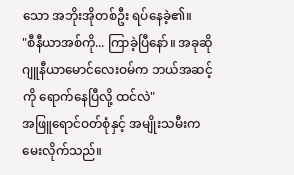သော အဘိုးအိုတစ်ဦး ရပ်နေခဲ့၏။
"စီနီယာအစ်ကို... ကြာခဲ့ပြီနော်။ အခုဆို ဂျူနီယာမောင်လေးဝမ်က ဘယ်အဆင့်ကို ရောက်နေပြီလို့ ထင်လဲ"
အဖြူရောင်ဝတ်စုံနှင့် အမျိုးသမီးက မေးလိုက်သည်။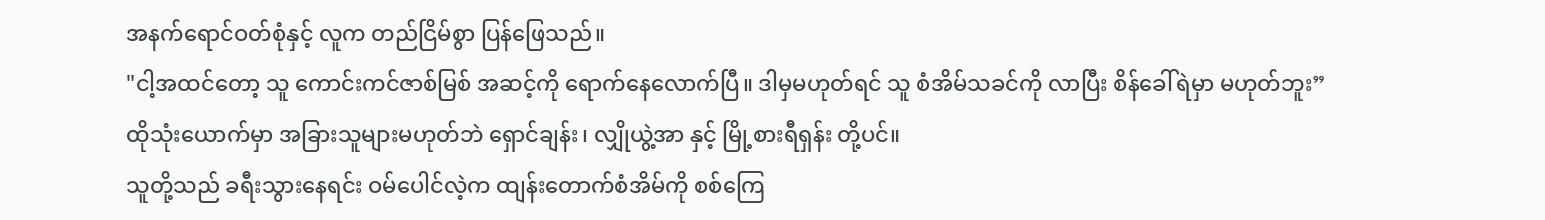အနက်ရောင်ဝတ်စုံနှင့် လူက တည်ငြိမ်စွာ ပြန်ဖြေသည်။
"ငါ့အထင်တော့ သူ ကောင်းကင်ဇာစ်မြစ် အဆင့်ကို ရောက်နေလောက်ပြီ။ ဒါမှမဟုတ်ရင် သူ စံအိမ်သခင်ကို လာပြီး စိန်ခေါ်ရဲမှာ မဟုတ်ဘူး”
ထိုသုံးယောက်မှာ အခြားသူများမဟုတ်ဘဲ ရှောင်ချန်း၊ လျှိုယွဲ့အာ နှင့် မြို့စားရီရှန်း တို့ပင်။
သူတို့သည် ခရီးသွားနေရင်း ဝမ်ပေါင်လဲ့က ထျန်းတောက်စံအိမ်ကို စစ်ကြေ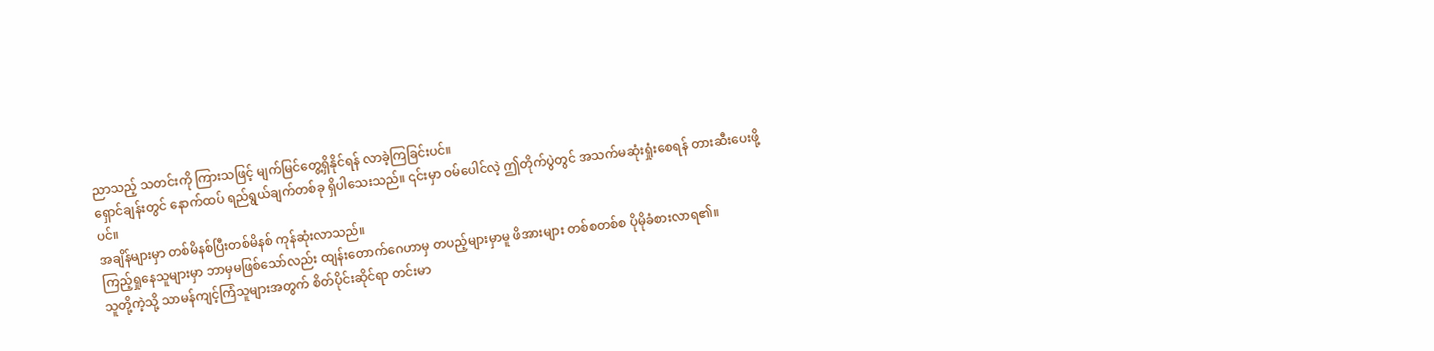ညာသည့် သတင်းကို ကြားသဖြင့် မျက်မြင်တွေ့ရှိနိုင်ရန် လာခဲ့ကြခြင်းပင်။
ရှောင်ချန်းတွင် နောက်ထပ် ရည်ရွယ်ချက်တစ်ခု ရှိပါသေးသည်။ ၎င်းမှာ ဝမ်ပေါင်လဲ့ ဤတိုက်ပွဲတွင် အသက်မဆုံးရှုံးစေရန် တားဆီးပေးဖို့ပင်။
အချိန်များမှာ တစ်မိနစ်ပြီးတစ်မိနစ် ကုန်ဆုံးလာသည်။
ကြည့်ရှုနေသူများမှာ ဘာမှမဖြစ်သော်လည်း ထျန်းတောက်ဂေဟာမှ တပည့်များမှာမူ ဖိအားများ တစ်စတစ်စ ပိုမိုခံစားလာရ၏။
သူတို့ကဲ့သို့ သာမန်ကျင့်ကြံသူများအတွက် စိတ်ပိုင်းဆိုင်ရာ တင်းမာ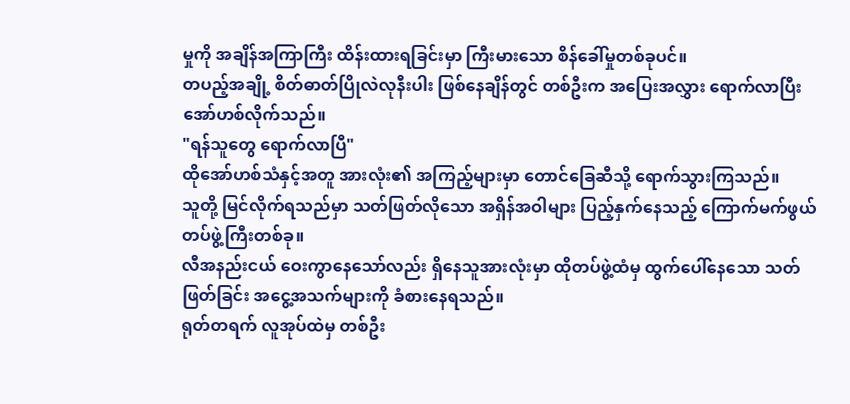မှုကို အချိန်အကြာကြီး ထိန်းထားရခြင်းမှာ ကြီးမားသော စိန်ခေါ်မှုတစ်ခုပင်။
တပည့်အချို့ စိတ်ဓာတ်ပြိုလဲလုနီးပါး ဖြစ်နေချိန်တွင် တစ်ဦးက အပြေးအလွှား ရောက်လာပြီးအော်ဟစ်လိုက်သည်။
"ရန်သူတွေ ရောက်လာပြီ"
ထိုအော်ဟစ်သံနှင့်အတူ အားလုံး၏ အကြည့်များမှာ တောင်ခြေဆီသို့ ရောက်သွားကြသည်။
သူတို့ မြင်လိုက်ရသည်မှာ သတ်ဖြတ်လိုသော အရှိန်အဝါများ ပြည့်နှက်နေသည့် ကြောက်မက်ဖွယ် တပ်ဖွဲ့ကြီးတစ်ခု။
လီအနည်းငယ် ဝေးကွာနေသော်လည်း ရှိနေသူအားလုံးမှာ ထိုတပ်ဖွဲ့ထံမှ ထွက်ပေါ်နေသော သတ်ဖြတ်ခြင်း အငွေ့အသက်များကို ခံစားနေရသည်။
ရုတ်တရက် လူအုပ်ထဲမှ တစ်ဦး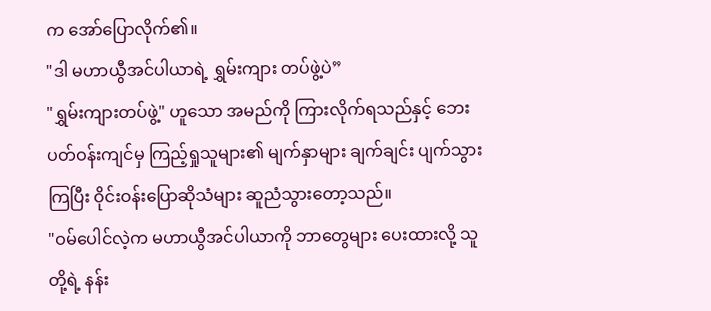က အော်ပြောလိုက်၏။
"ဒါ မဟာယွီအင်ပါယာရဲ့ ရွှမ်းကျား တပ်ဖွဲ့ပဲ”
"ရွှမ်းကျားတပ်ဖွဲ့" ဟူသော အမည်ကို ကြားလိုက်ရသည်နှင့် ဘေးပတ်ဝန်းကျင်မှ ကြည့်ရှုသူများ၏ မျက်နှာများ ချက်ချင်း ပျက်သွားကြပြီး ဝိုင်းဝန်းပြောဆိုသံများ ဆူညံသွားတော့သည်။
"ဝမ်ပေါင်လဲ့က မဟာယွီအင်ပါယာကို ဘာတွေများ ပေးထားလို့ သူတို့ရဲ့ နန်း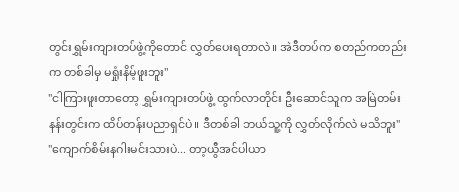တွင်းရွှမ်းကျားတပ်ဖွဲ့ကိုတောင် လွှတ်ပေးရတာလဲ။ အဲဒီတပ်က စတည်ကတည်းက တစ်ခါမှ မရှုံးနိမ့်ဖူးဘူး"
"ငါကြားဖူးတာတော့ ရွှမ်းကျားတပ်ဖွဲ့ ထွက်လာတိုင်း ဦးဆောင်သူက အမြဲတမ်း နန်းတွင်းက ထိပ်တန်းပညာရှင်ပဲ။ ဒီတစ်ခါ ဘယ်သူ့ကို လွှတ်လိုက်လဲ မသိဘူး"
"ကျောက်စိမ်းနဂါးမင်းသားပဲ... တာ့ယွီအင်ပါယာ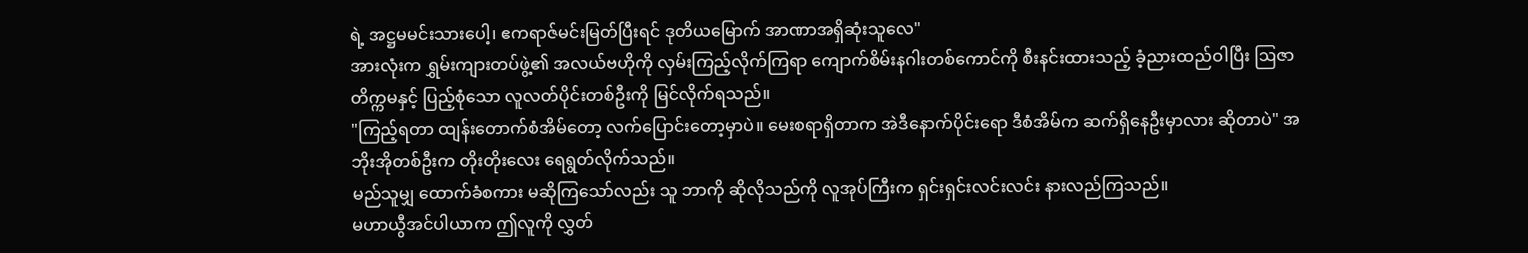ရဲ့ အဋ္ဌမမင်းသားပေါ့၊ ဧကရာဇ်မင်းမြတ်ပြီးရင် ဒုတိယမြောက် အာဏာအရှိဆုံးသူလေ"
အားလုံးက ရွှမ်းကျားတပ်ဖွဲ့၏ အလယ်ဗဟိုကို လှမ်းကြည့်လိုက်ကြရာ ကျောက်စိမ်းနဂါးတစ်ကောင်ကို စီးနင်းထားသည့် ခံ့ညားထည်ဝါပြီး ဩဇာတိက္ကမနှင့် ပြည့်စုံသော လူလတ်ပိုင်းတစ်ဦးကို မြင်လိုက်ရသည်။
"ကြည့်ရတာ ထျန်းတောက်စံအိမ်တော့ လက်ပြောင်းတော့မှာပဲ။ မေးစရာရှိတာက အဲဒီနောက်ပိုင်းရော ဒီစံအိမ်က ဆက်ရှိနေဦးမှာလား ဆိုတာပဲ" အဘိုးအိုတစ်ဦးက တိုးတိုးလေး ရေရွတ်လိုက်သည်။
မည်သူမျှ ထောက်ခံစကား မဆိုကြသော်လည်း သူ ဘာကို ဆိုလိုသည်ကို လူအုပ်ကြီးက ရှင်းရှင်းလင်းလင်း နားလည်ကြသည်။
မဟာယွီအင်ပါယာက ဤလူကို လွှတ်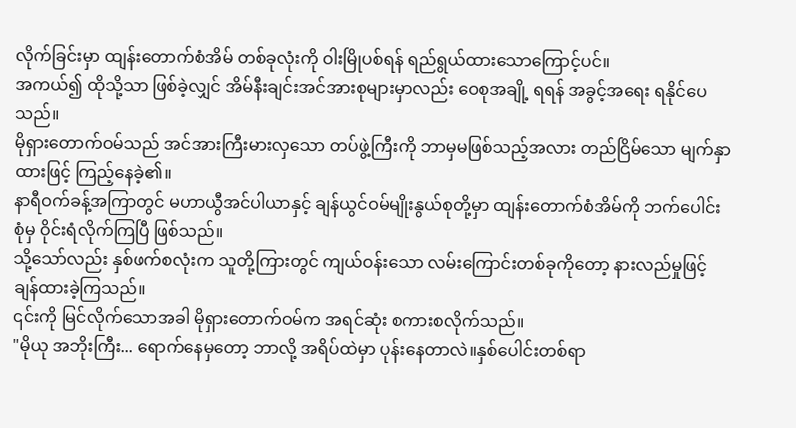လိုက်ခြင်းမှာ ထျန်းတောက်စံအိမ် တစ်ခုလုံးကို ဝါးမြိုပစ်ရန် ရည်ရွယ်ထားသောကြောင့်ပင်။
အကယ်၍ ထိုသို့သာ ဖြစ်ခဲ့လျှင် အိမ်နီးချင်းအင်အားစုများမှာလည်း ဝေစုအချို့ ရရန် အခွင့်အရေး ရနိုင်ပေသည်။
မိုရှားတောက်ဝမ်သည် အင်အားကြီးမားလှသော တပ်ဖွဲ့ကြီးကို ဘာမှမဖြစ်သည့်အလား တည်ငြိမ်သော မျက်နှာထားဖြင့် ကြည့်နေခဲ့၏။
နာရီဝက်ခန့်အကြာတွင် မဟာယွီအင်ပါယာနှင့် ချန်ယွင်ဝမ်မျိုးနွယ်စုတို့မှာ ထျန်းတောက်စံအိမ်ကို ဘက်ပေါင်းစုံမှ ဝိုင်းရံလိုက်ကြပြီ ဖြစ်သည်။
သို့သော်လည်း နှစ်ဖက်စလုံးက သူတို့ကြားတွင် ကျယ်ဝန်းသော လမ်းကြောင်းတစ်ခုကိုတော့ နားလည်မှုဖြင့် ချန်ထားခဲ့ကြသည်။
၎င်းကို မြင်လိုက်သောအခါ မိုရှားတောက်ဝမ်က အရင်ဆုံး စကားစလိုက်သည်။
"မိုယု အဘိုးကြီး... ရောက်နေမှတော့ ဘာလို့ အရိပ်ထဲမှာ ပုန်းနေတာလဲ။နှစ်ပေါင်းတစ်ရာ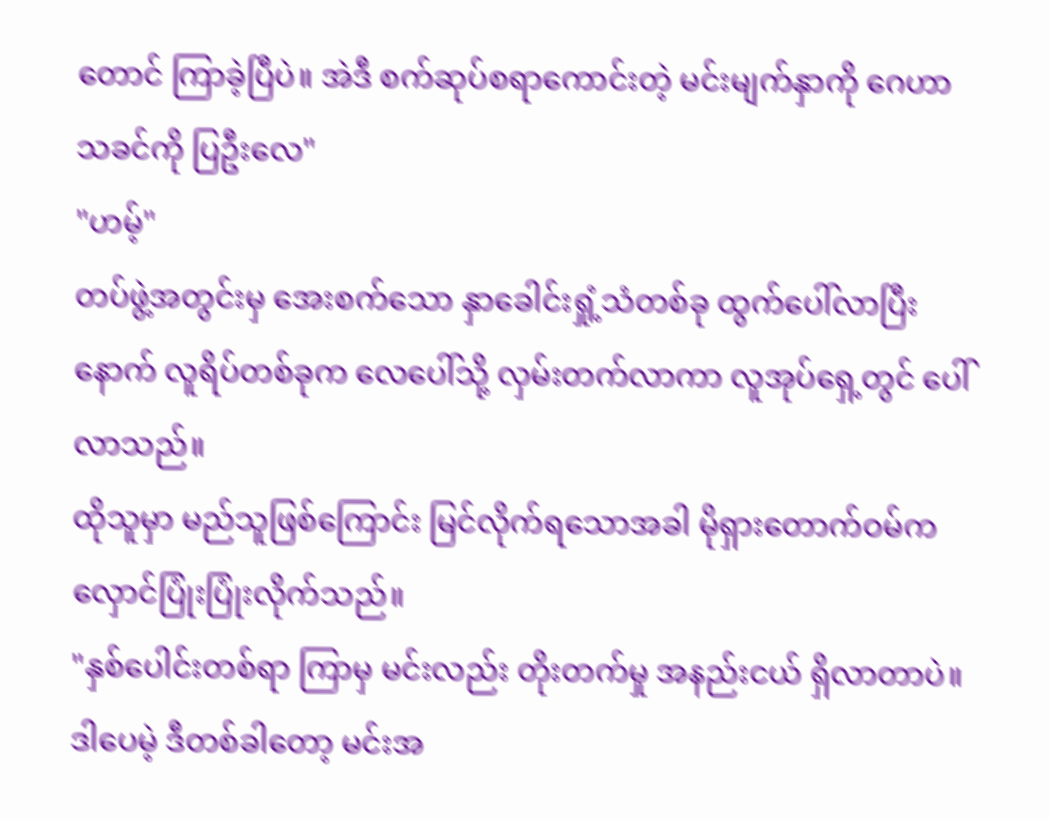တောင် ကြာခဲ့ပြီပဲ။ အဲဒီ စက်ဆုပ်စရာကောင်းတဲ့ မင်းမျက်နှာကို ဂေဟာသခင်ကို ပြဦးလေ"
"ဟမ့်"
တပ်ဖွဲ့အတွင်းမှ အေးစက်သော နှာခေါင်းရှုံ့သံတစ်ခု ထွက်ပေါ်လာပြီးနောက် လူရိပ်တစ်ခုက လေပေါ်သို့ လှမ်းတက်လာကာ လူအုပ်ရှေ့တွင် ပေါ်လာသည်။
ထိုသူမှာ မည်သူဖြစ်ကြောင်း မြင်လိုက်ရသောအခါ မိုရှားတောက်ဝမ်က လှောင်ပြုံးပြုံးလိုက်သည်။
"နှစ်ပေါင်းတစ်ရာ ကြာမှ မင်းလည်း တိုးတက်မှု အနည်းငယ် ရှိလာတာပဲ။ ဒါပေမဲ့ ဒီတစ်ခါတော့ မင်းအ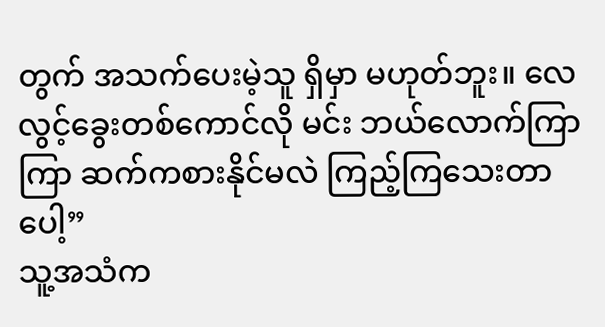တွက် အသက်ပေးမဲ့သူ ရှိမှာ မဟုတ်ဘူး။ လေလွင့်ခွေးတစ်ကောင်လို မင်း ဘယ်လောက်ကြာကြာ ဆက်ကစားနိုင်မလဲ ကြည့်ကြသေးတာပေါ့”
သူ့အသံက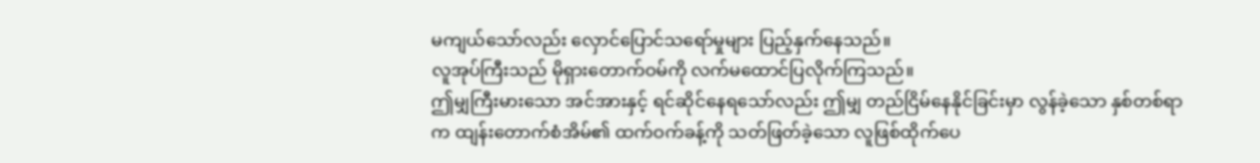မကျယ်သော်လည်း လှောင်ပြောင်သရော်မှုများ ပြည့်နှက်နေသည်။
လူအုပ်ကြီးသည် မိုရှားတောက်ဝမ်ကို လက်မထောင်ပြလိုက်ကြသည်။
ဤမျှကြီးမားသော အင်အားနှင့် ရင်ဆိုင်နေရသော်လည်း ဤမျှ တည်ငြိမ်နေနိုင်ခြင်းမှာ လွန်ခဲ့သော နှစ်တစ်ရာက ထျန်းတောက်စံအိမ်၏ ထက်ဝက်ခန့်ကို သတ်ဖြတ်ခဲ့သော လူဖြစ်ထိုက်ပေ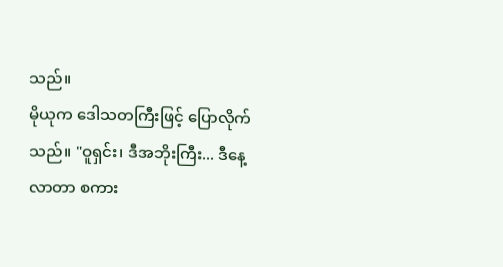သည်။
မိုယုက ဒေါသတကြီးဖြင့် ပြောလိုက်သည်။ "ဝူရှင်း၊ ဒီအဘိုးကြီး... ဒီနေ့လာတာ စကား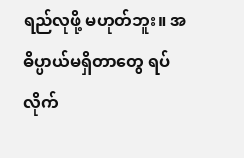ရည်လုဖို့ မဟုတ်ဘူး။ အဓိပ္ပာယ်မရှိတာတွေ ရပ်လိုက်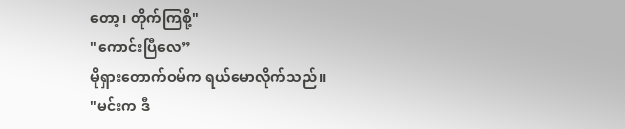တော့၊ တိုက်ကြစို့"
"ကောင်းပြီလေ”
မိုရှားတောက်ဝမ်က ရယ်မောလိုက်သည်။
"မင်းက ဒီ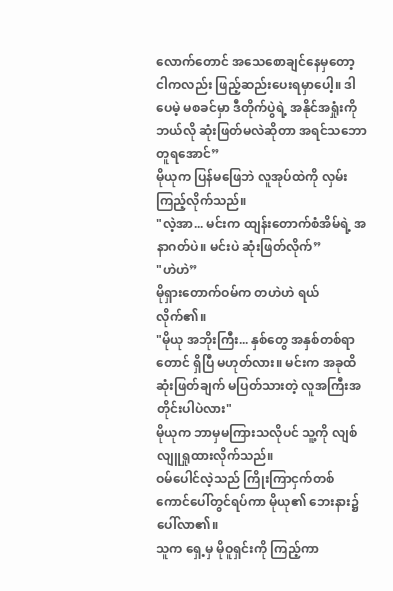လောက်တောင် အသေစောချင်နေမှတော့ ငါကလည်း ဖြည့်ဆည်းပေးရမှာပေါ့။ ဒါပေမဲ့ မစခင်မှာ ဒီတိုက်ပွဲရဲ့ အနိုင်အရှုံးကို ဘယ်လို ဆုံးဖြတ်မလဲဆိုတာ အရင်သဘောတူရအောင်”
မိုယုက ပြန်မဖြေဘဲ လူအုပ်ထဲကို လှမ်းကြည့်လိုက်သည်။
"လဲ့အာ... မင်းက ထျန်းတောက်စံအိမ်ရဲ့ အနာဂတ်ပဲ။ မင်းပဲ ဆုံးဖြတ်လိုက်”
"ဟဲဟဲ”
မိုရှားတောက်ဝမ်က တဟဲဟဲ ရယ်လိုက်၏။
"မိုယု အဘိုးကြီး... နှစ်တွေ အနှစ်တစ်ရာတောင် ရှိပြီ မဟုတ်လား။ မင်းက အခုထိ ဆုံးဖြတ်ချက် မပြတ်သားတဲ့ လူအကြီးအတိုင်းပါပဲလား"
မိုယုက ဘာမှမကြားသလိုပင် သူ့ကို လျစ်လျူရှုထားလိုက်သည်။
ဝမ်ပေါင်လဲ့သည် ကြိုးကြာငှက်တစ်ကောင်ပေါ်တွင်ရပ်ကာ မိုယု၏ ဘေးနား၌ ပေါ်လာ၏။
သူက ရှေ့မှ မိုဝူရှင်းကို ကြည့်ကာ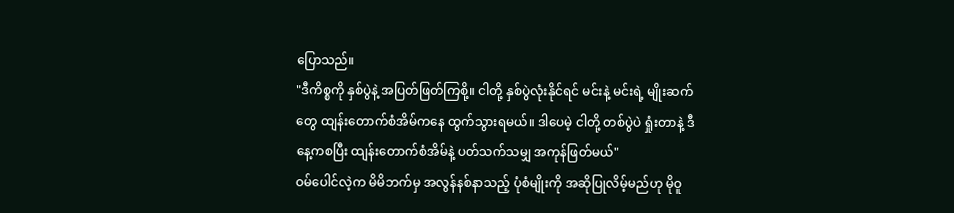ပြောသည်။
"ဒီကိစ္စကို နှစ်ပွဲနဲ့ အပြတ်ဖြတ်ကြစို့။ ငါတို့ နှစ်ပွဲလုံးနိုင်ရင် မင်းနဲ့ မင်းရဲ့ မျိုးဆက်တွေ ထျန်းတောက်စံအိမ်ကနေ ထွက်သွားရမယ်။ ဒါပေမဲ့ ငါတို့ တစ်ပွဲပဲ ရှုံးတာနဲ့ ဒီနေ့ကစပြီး ထျန်းတောက်စံအိမ်နဲ့ ပတ်သက်သမျှ အကုန်ဖြတ်မယ်"
ဝမ်ပေါင်လဲ့က မိမိဘက်မှ အလွန်နစ်နာသည့် ပုံစံမျိုးကို အဆိုပြုလိမ့်မည်ဟု မိုဝူ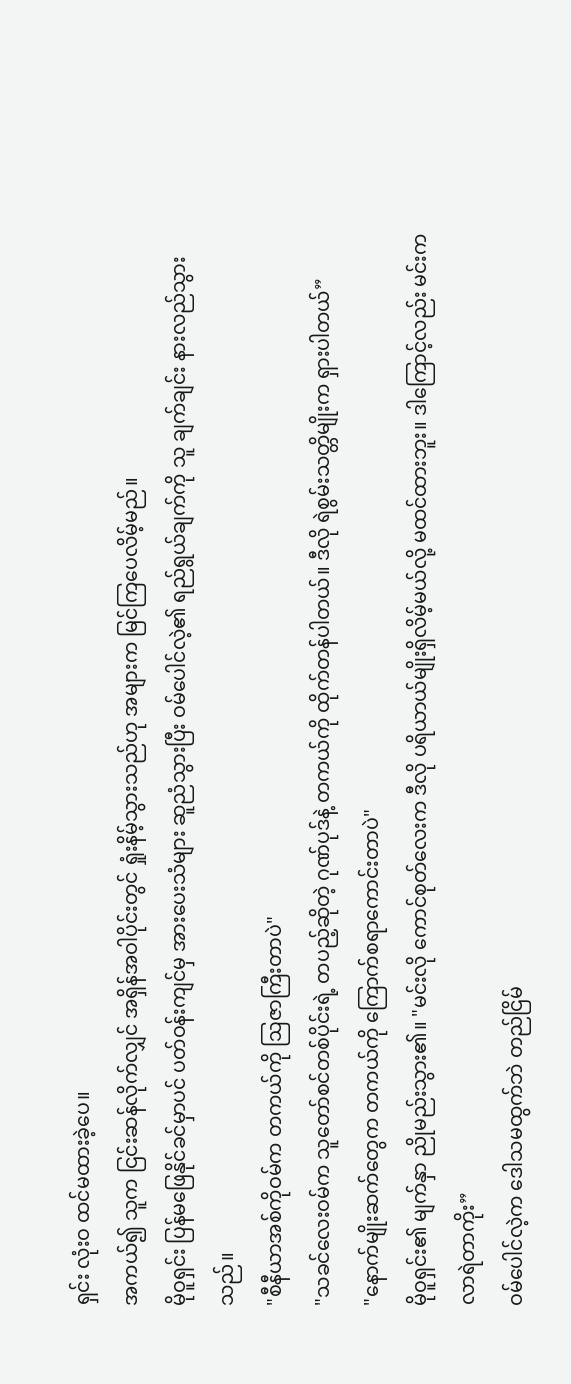ရှင်း လုံးဝ ထင်မထားခဲ့ပေ။
အကယ်၍ သူက ငြင်းဆန်လိုက်လျှင် အရှိန်အဝါပိုင်းတွင် ရှုံးနိမ့်သွားသည်ဟု အများက မြင်ကြပေလိမ့်မည်။
မိုဝူရှင်း ပြန်မဖြေနိုင်ခင်မှာပင် ပတ်ဝန်းကျင်မှ အားပေးသံများ ဆူညံသွားပြီး ဝမ်ပေါင်လဲ့၏ ရည်ရွယ်ချက်ကို သူ ချက်ချင်း နားလည်သွားသည်။
"စီနီယာအစ်ကိုဝမ်က တကယ်ကို ဩဇာကြီးတာပဲ"
"သခင်လေးဝမ်က သူတော်စင်တစ်ပိုင်းရဲ့ တပည့်ဆိုတဲ့ ဂုဏ်ပုဒ်နဲ့ တကယ်ကို ထိုက်တန်ပါတယ်။ ဒီလို ရဲစွမ်းသတ္တိမျိုးက ရှားပါတယ်”
"နောက်မျိုးဆက်တွေက တကယ်ကို ကြောက်စရာကောင်းတာပဲ"
မိုဝူရှင်း၏ မျက်နှာ ညိုမည်းသွား၏။ "မင်းလို ကောင်စုတ်လေးက ဒီလို ပရိယာယ်မျိုးရှိလိမ့်မယ်လို့ မထင်ထားဘူး။ ဒါကြောင့်လည်း မင်းက လာရဲတာကိုး”
ဝမ်ပေါင်လဲ့က ဒေါသမထွက်ဘဲ တည်ငြိမ်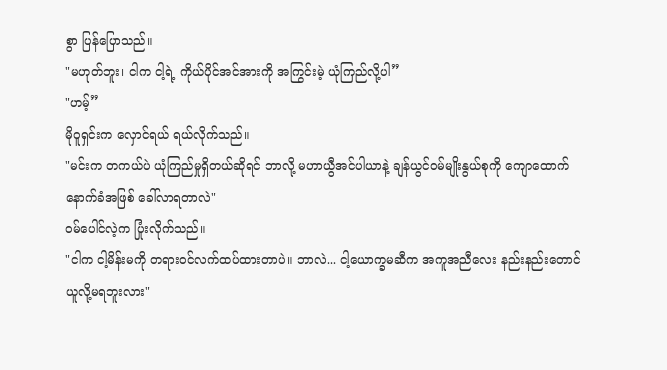စွာ ပြန်ပြောသည်။
"မဟုတ်ဘူး၊ ငါက ငါ့ရဲ့ ကိုယ်ပိုင်အင်အားကို အကြွင်းမဲ့ ယုံကြည်လို့ပါ”
"ဟမ့်”
မိုဝူရှင်းက လှောင်ရယ် ရယ်လိုက်သည်။
"မင်းက တကယ်ပဲ ယုံကြည်မှုရှိတယ်ဆိုရင် ဘာလို့ မဟာယွီအင်ပါယာနဲ့ ချန်ယွင်ဝမ်မျိုးနွယ်စုကို ကျောထောက်နောက်ခံအဖြစ် ခေါ်လာရတာလဲ"
ဝမ်ပေါင်လဲ့က ပြုံးလိုက်သည်။
"ငါက ငါ့မိန်းမကို တရားဝင်လက်ထပ်ထားတာပဲ။ ဘာလဲ... ငါ့ယောက္ခမဆီက အကူအညီလေး နည်းနည်းတောင် ယူလို့မရဘူးလား"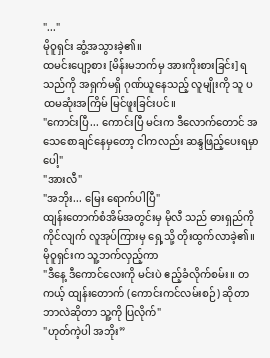"..."
မိုဝူရှင်း ဆွံ့အသွားခဲ့၏။
ထမင်းပျော့စား [မိန်းမဘက်မှ အားကိုးစားခြင်း] ရသည်ကို အရှက်မရှိ ဂုဏ်ယူနေသည့် လူမျိုးကို သူ ပထမဆုံးအကြိမ် မြင်ဖူးခြင်းပင်။
"ကောင်းပြီ... ကောင်းပြီ မင်းက ဒီလောက်တောင် အသေစောချင်နေမှတော့ ငါကလည်း ဆန္ဒဖြည့်ပေးရမှာပေါ့"
"အားလီ"
"အဘိုး... မြေး ရောက်ပါပြီ"
ထျန်းတောက်စံအိမ်အတွင်းမှ မိုလီ သည် ဓားရှည်ကို ကိုင်လျက် လူအုပ်ကြားမှ ရှေ့သို့ တိုးထွက်လာခဲ့၏။
မိုဝူရှင်းက သူ့ဘက်လှည့်ကာ
"ဒီနေ့ ဒီကောင်လေးကို မင်းပဲ ဧည့်ခံလိုက်စမ်း။ တကယ့် ထျန်းတောက် (ကောင်းကင်လမ်းစဉ်) ဆိုတာ ဘာလဲဆိုတာ သူ့ကို ပြလိုက်"
"ဟုတ်ကဲ့ပါ အဘိုး”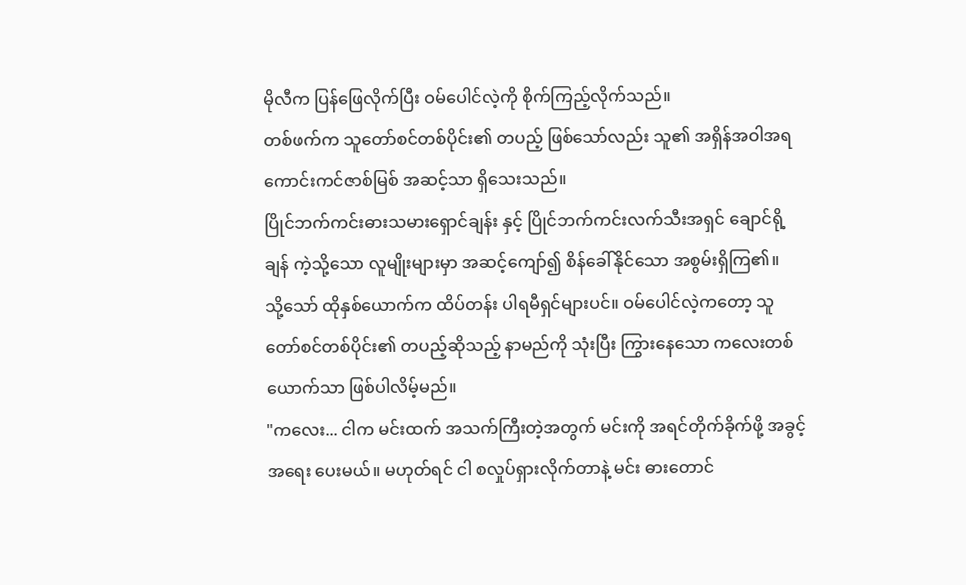မိုလီက ပြန်ဖြေလိုက်ပြီး ဝမ်ပေါင်လဲ့ကို စိုက်ကြည့်လိုက်သည်။
တစ်ဖက်က သူတော်စင်တစ်ပိုင်း၏ တပည့် ဖြစ်သော်လည်း သူ၏ အရှိန်အဝါအရ ကောင်းကင်ဇာစ်မြစ် အဆင့်သာ ရှိသေးသည်။
ပြိုင်ဘက်ကင်းဓားသမားရှောင်ချန်း နှင့် ပြိုင်ဘက်ကင်းလက်သီးအရှင် ချောင်ရို့ချန် ကဲ့သို့သော လူမျိုးများမှာ အဆင့်ကျော်၍ စိန်ခေါ်နိုင်သော အစွမ်းရှိကြ၏။
သို့သော် ထိုနှစ်ယောက်က ထိပ်တန်း ပါရမီရှင်များပင်။ ဝမ်ပေါင်လဲ့ကတော့ သူတော်စင်တစ်ပိုင်း၏ တပည့်ဆိုသည့် နာမည်ကို သုံးပြီး ကြွားနေသော ကလေးတစ်ယောက်သာ ဖြစ်ပါလိမ့်မည်။
"ကလေး... ငါက မင်းထက် အသက်ကြီးတဲ့အတွက် မင်းကို အရင်တိုက်ခိုက်ဖို့ အခွင့်အရေး ပေးမယ်။ မဟုတ်ရင် ငါ စလှုပ်ရှားလိုက်တာနဲ့ မင်း ဓားတောင်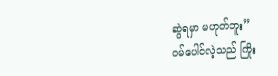ဆွဲရမှာ မဟုတ်ဘူး”
ဝမ်ပေါင်လဲ့သည် ကြိုး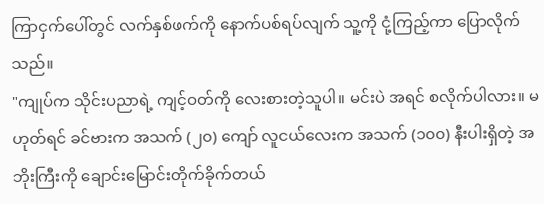ကြာငှက်ပေါ်တွင် လက်နှစ်ဖက်ကို နောက်ပစ်ရပ်လျက် သူ့ကို ငုံ့ကြည့်ကာ ပြောလိုက်သည်။
"ကျုပ်က သိုင်းပညာရဲ့ ကျင့်ဝတ်ကို လေးစားတဲ့သူပါ။ မင်းပဲ အရင် စလိုက်ပါလား။ မဟုတ်ရင် ခင်ဗားက အသက် (၂၀) ကျော် လူငယ်လေးက အသက် (၁၀၀) နီးပါးရှိတဲ့ အဘိုးကြီးကို ချောင်းမြောင်းတိုက်ခိုက်တယ်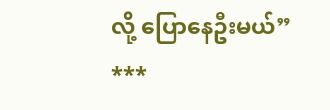လို့ ပြောနေဦးမယ်”
***